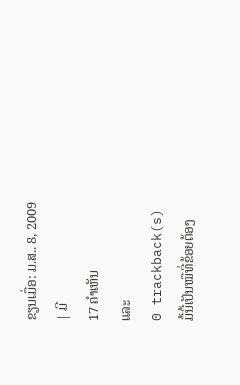ຂຽນເມື່ອ: ມ.ສ.. 8, 2009
| ມີ
17 ຄຳເຫັນ
ແລະ
0 trackback(s)
ມື້ນີ້ເປັນໝືທີ່ຂ້ອຍຕ້ອງ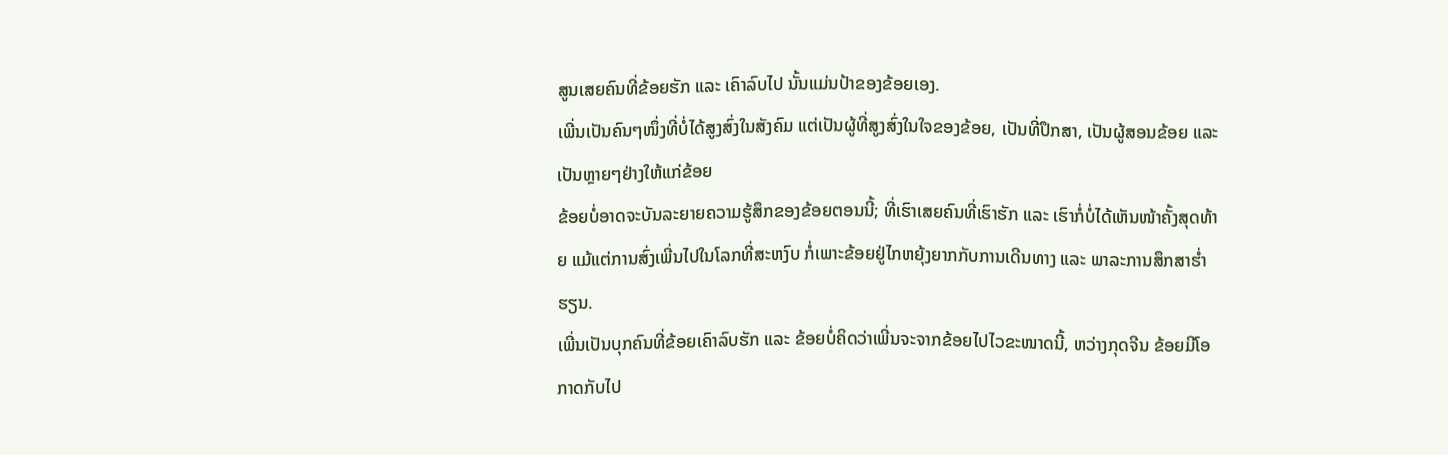ສູນເສຍຄົນທີ່ຂ້ອຍຮັກ ແລະ ເຄົາລົບໄປ ນັ້ນແມ່ນປ້າຂອງຂ້ອຍເອງ.
ເພີ່ນເປັນຄົນໆໜຶ່ງທີ່ບໍ່ໄດ້ສູງສົ່ງໃນສັງຄົມ ແຕ່ເປັນຜູ້ທີ່ສູງສົ່ງໃນໃຈຂອງຂ້ອຍ, ເປັນທີ່ປຶກສາ, ເປັນຜູ້ສອນຂ້ອຍ ແລະ ເປັນຫຼາຍໆຢ່າງໃຫ້ແກ່ຂ້ອຍ
ຂ້ອຍບໍ່ອາດຈະບັນລະຍາຍຄວາມຮູ້ສຶກຂອງຂ້ອຍຕອນນີ້; ທີ່ເຮົາເສຍຄົນທີ່ເຮົາຮັກ ແລະ ເຮົາກໍ່ບໍ່ໄດ້ເຫັນໜ້າຄັ້ງສຸດທ້າຍ ແມ້ແຕ່ການສົ່ງເພີ່ນໄປໃນໂລກທີ່ສະຫງົບ ກໍ່ເພາະຂ້ອຍຢູ່ໄກຫຍຸ້ງຍາກກັບການເດີນທາງ ແລະ ພາລະການສຶກສາຮ່ຳຮຽນ.
ເພີ່ນເປັນບຸກຄົນທີ່ຂ້ອຍເຄົາລົບຮັກ ແລະ ຂ້ອຍບໍ່ຄິດວ່າເພີ່ນຈະຈາກຂ້ອຍໄປໄວຂະໜາດນີ້, ຫວ່າງກຸດຈີນ ຂ້ອຍມີໂອກາດກັບໄປ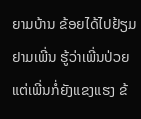ຍາມບ້ານ ຂ້ອຍໄດ້ໄປຢ້ຽມຢາມເພີ່ນ ຮູ້ວ່າເພີ່ນປ່ວຍ ແຕ່ເພີ່ນກໍ່ຍັງແຂງແຮງ ຂ້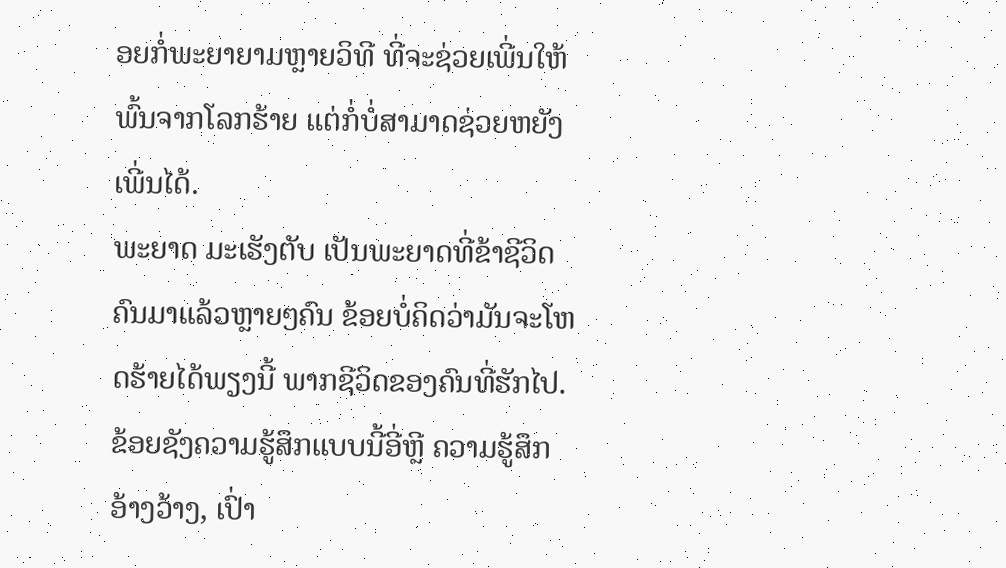ອຍກໍ່ພະຍາຍາມຫຼາຍວິທີ ທີ່ຈະຊ່ວຍເພີ່ນໃຫ້ພົ້ນຈາກໂລກຮ້າຍ ແຕ່ກໍ່ບໍ່ສາມາດຊ່ວຍຫຍັງເພີ່ນໄດ້.
ພະຍາດ ມະເຮັງຕັບ ເປັນພະຍາດທີ່ຂ້າຊີວິດຄົນມາແລ້ວຫຼາຍໆຄົນ ຂ້ອຍບໍ່ຄິດວ່າມັນຈະໂຫດຮ້າຍໄດ້ພຽງນີ້ ພາກຊີວິດຂອງຄົນທີ່ຮັກໄປ.
ຂ້ອຍຊັງຄວາມຮູ້ສຶກແບບນີ້ອີ່ຫຼີ ຄວາມຮູ້ສຶກອ້າງວ້າງ, ເປົ່າ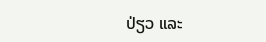ປ່ຽວ ແລະ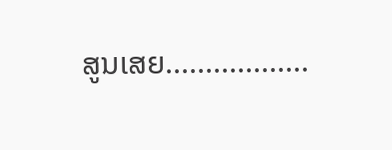ສູນເສຍ..................